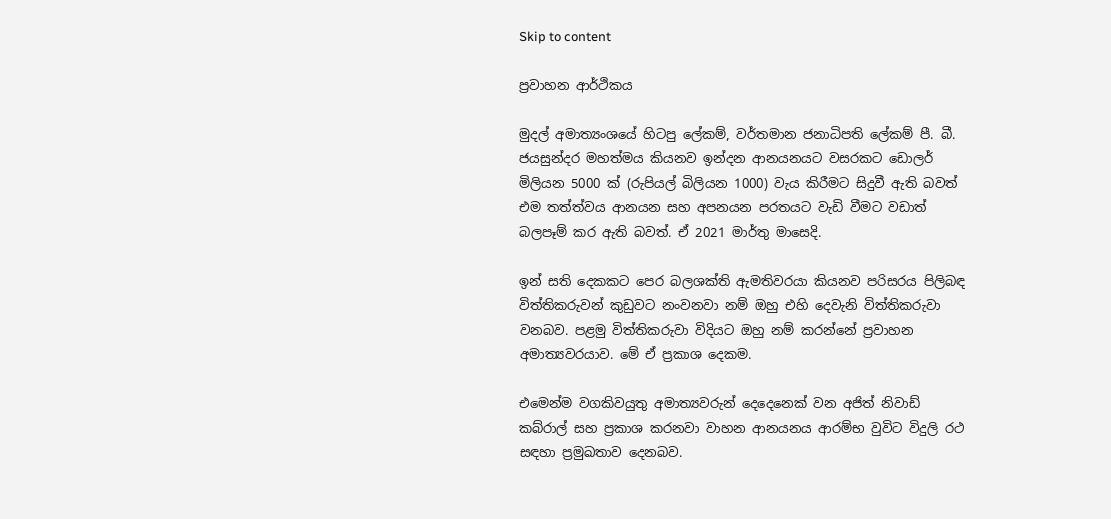Skip to content

ප්‍රවාහන ආර්ථිකය

මුදල් අමාත්‍යංශයේ හිටපු ලේකම්, වර්තමාන ජනාධිපති ලේකම් පී. බී. ජයසුන්දර මහත්මය කියනව ඉන්දන ආනයනයට වසරකට ඩොලර් මිලියන 5000 ක් (රුපියල් බිලියන 1000) වැය කිරීමට සිදුවී ඇති බවත් එම තත්ත්වය ආනයන සහ අපනයන පරතයට වැඩි වීමට වඩාත් බලපෑම් කර ඇති බවත්. ඒ 2021 මාර්තු මාසෙදි.

ඉන් සති දෙකකට පෙර බලශක්ති ඇමතිවරයා කියනව පරිසරය පිලිබඳ විත්තිකරුවන් කුඩුවට නංවනවා නම් ඔහු එහි දෙවැනි විත්තිකරුවා වනබව. පළමු විත්තිකරුවා විදියට ඔහු නම් කරන්නේ ප්‍රවාහන අමාත්‍යවරයාව. මේ ඒ ප්‍රකාශ දෙකම.

එමෙන්ම වගකිවයුතු අමාත්‍යවරුන් දෙදෙනෙක් වන අජිත් නිවාඩ් කබ්රාල් සහ ප්‍රකාශ කරනවා වාහන ආනයනය ආරම්භ වුවිට විදුලි රථ සඳහා ප්‍රමුඛතාව දෙනබව.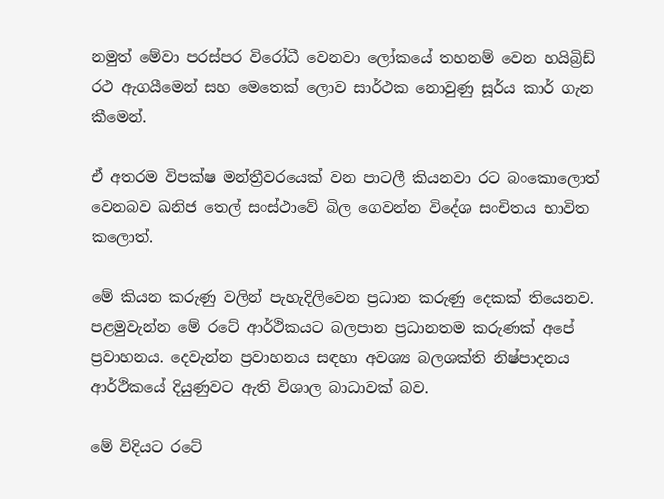නමුත් මේවා පරස්පර විරෝධී වෙනවා ලෝකයේ තහනම් වෙන හයිබ්‍රිඩ් රථ ඇගයීමෙන් සහ මෙතෙක් ලොව සාර්ථක නොවුණු සූර්ය කාර් ගැන කීමෙන්.

ඒ අතරම විපක්ෂ මන්ත්‍රීවරයෙක් වන පාටලී කියනවා රට බංකොලොත් වෙනබව ඛනිජ තෙල් සංස්ථාවේ බිල ගෙවන්න විදේශ සංචිතය භාවිත කලොත්.

මේ කියන කරුණු වලින් පැහැදිලිවෙන ප්‍රධාන කරුණු දෙකක් තියෙනව. පළමුවැන්න මේ රටේ ආර්ථිකයට බලපාන ප්‍රධානතම කරුණක් අපේ ප්‍රවාහනය. දෙවැන්න ප්‍රවාහනය සඳහා අවශ්‍ය බලශක්ති නිෂ්පාදනය ආර්ථිකයේ දියුණුවට ඇති විශාල බාධාවක් බව.

මේ විදියට රටේ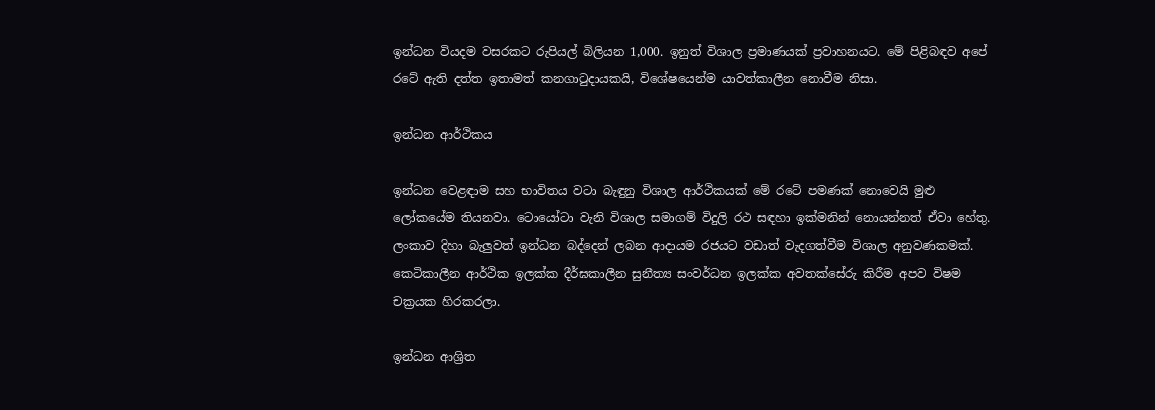ඉන්ධන වියදම වසරකට රුපියල් බිලියන 1,000. ඉනුත් විශාල ප්‍රමාණයක් ප්‍රවාහනයට. මේ පිළිබඳව අපේ රටේ ඇති දත්ත ඉතාමත් කනගාටුදායකයි, විශේෂයෙන්ම යාවත්කාලීන නොවීම නිසා.

ඉන්ධන ආර්ථිකය

ඉන්ධන වෙළඳාම සහ භාවිතය වටා බැඳුනු විශාල ආර්ථිකයක් මේ රටේ පමණක් නොවෙයි මුළු ලෝකයේම තියනවා. ටොයෝටා වැනි විශාල සමාගම් විදුලි රථ සඳහා ඉක්මනින් නොයන්නත් ඒවා හේතු. ලංකාව දිහා බැලුවත් ඉන්ධන බද්දෙන් ලබන ආදායම රජයට වඩාත් වැදගත්වීම විශාල අනුවණකමක්. කෙටිකාලීන ආර්ථික ඉලක්ක දීර්ඝකාලීන සුනීත්‍ය සංවර්ධන ඉලක්ක අවතක්සේරු කිරීම අපව විෂම චක්‍රයක හිරකරලා.

ඉන්ධන ආශ්‍රිත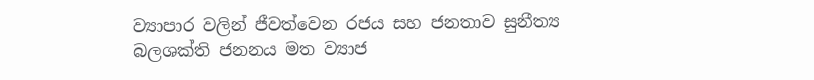ව්‍යාපාර වලින් ජීවත්වෙන රජය සහ ජනතාව සුනීත්‍ය බලශක්ති ජනනය මත ව්‍යාජ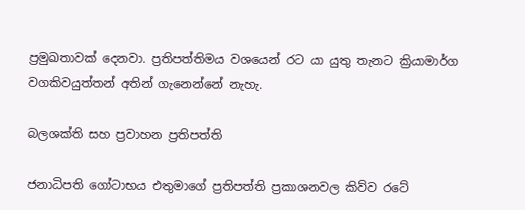ප්‍රමුඛතාවක් දෙනවා. ප්‍රතිපත්තිමය වශයෙන් රට යා යුතු තැනට ක්‍රියාමාර්ග වගකිවයුත්තන් අතින් ගැනෙන්නේ නැහැ.

බලශක්ති සහ ප්‍රවාහන ප්‍රතිපත්ති

ජනාධිපති ගෝටාභය එතුමාගේ ප්‍රතිපත්ති ප්‍රකාශනවල කිව්ව රටේ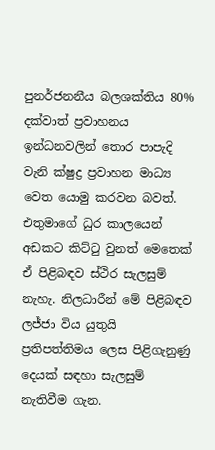පුනර්ජනනීය බලශක්තිය 80% දක්වාත් ප්‍රවාහනය ඉන්ධනවලින් තොර පාපැදි වැනි ක්ෂුද්‍ර ප්‍රවාහන මාධ්‍ය වෙත යොමු කරවන බවත්. එතුමාගේ ධුර කාලයෙන් අඩකට කිට්ටු වුනත් මෙතෙක් ඒ පිළිබඳව ස්ථිර සැලසුම් නැහැ. නිලධාරීන් මේ පිළිබඳව ලජ්ජා විය යුතුයි ප්‍රතිපත්තිමය ලෙස පිළිගැනුණු දෙයක් සඳහා සැලසුම් නැතිවීම ගැන.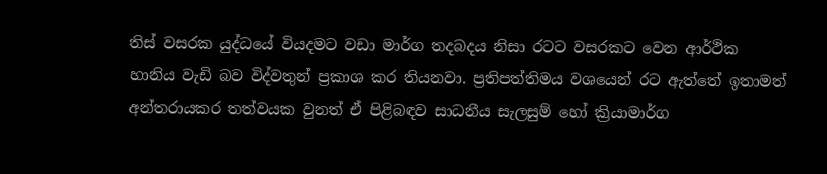තිස් වසරක යුද්ධයේ වියදමට වඩා මාර්ග තදබදය නිසා රටට වසරකට වෙන ආර්ථික හානිය වැඩි බව විද්වතුන් ප්‍රකාශ කර තියනවා. ප්‍රතිපත්තිමය වශයෙන් රට ඇත්තේ ඉතාමත් අන්තරායකර තත්වයක වුනත් ඒ පිළිබඳව සාධනීය සැලසුම් හෝ ක්‍රියාමාර්ග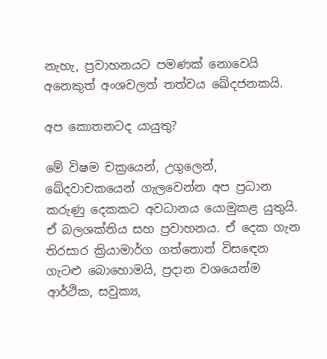නැහැ, ප්‍රවාහනයට පමණක් නොවෙයි අනෙකුත් අංශවලත් තත්වය ඛේදජනකයි.

අප කොතනටද යායුතු?

මේ විෂම චක්‍රයෙන්, උගුලෙන්, ඛේදවාචකයෙන් ගැලවෙන්න අප ප්‍රධාන කරුණු දෙකකට අවධානය යොමුකළ යුතුයි. ඒ බලශක්තිය සහ ප්‍රවාහනය. ඒ දෙක ගැන තිරසාර ක්‍රියාමාර්ග ගත්තොත් විසඳෙන ගැටළු බොහොමයි, ප්‍රදාන වශයෙන්ම ආර්ථික, සවුක්‍ය,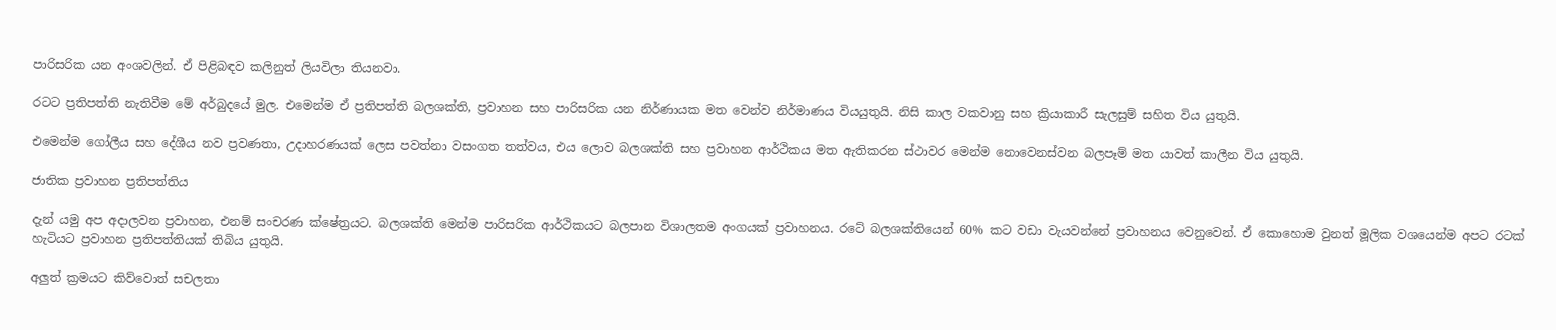පාරිසරික යන අංශවලින්. ඒ පිළිබඳව කලිනුත් ලියවිලා තියනවා.

රටට ප්‍රතිපත්ති නැතිවීම මේ අර්බුදයේ මුල. එමෙන්ම ඒ ප්‍රතිපත්ති බලශක්ති, ප්‍රවාහන සහ පාරිසරික යන නිර්ණායක මත වෙන්ව නිර්මාණය වියයුතුයි. නිසි කාල වකවානු සහ ක්‍රියාකාරී සැලසුම් සහිත විය යුතුයි.

එමෙන්ම ගෝලීය සහ දේශීය නව ප්‍රවණතා, උදාහරණයක් ලෙස පවත්නා වසංගත තත්වය, එය ලොව බලශක්ති සහ ප්‍රවාහන ආර්ථිකය මත ඇතිකරන ස්ථාවර මෙන්ම නොවෙනස්වන බලපෑම් මත යාවත් කාලීන විය යුතුයි.

ජාතික ප්‍රවාහන ප්‍රතිපත්තිය

දැන් යමු අප අදාලවන ප්‍රවාහන, එනම් සංචරණ ක්ෂේත්‍රයට. බලශක්ති මෙන්ම පාරිසරික ආර්ථිකයට බලපාන විශාලතම අංගයක් ප්‍රවාහනය. රටේ බලශක්තියෙන් 60% කට වඩා වැයවන්නේ ප්‍රවාහනය වෙනුවෙන්. ඒ කොහොම වුනත් මූලික වශයෙන්ම අපට රටක් හැටියට ප්‍රවාහන ප්‍රතිපත්තියක් තිබිය යුතුයි.

අලුත් ක්‍රමයට කිව්වොත් සචලතා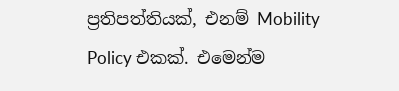ප්‍රතිපත්තියක්, එනම් Mobility Policy එකක්. එමෙන්ම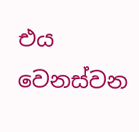එය වෙනස්වන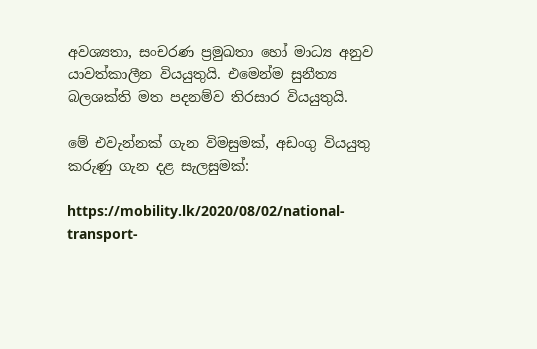අවශ්‍යතා, සංචරණ ප්‍රමුඛතා හෝ මාධ්‍ය අනුව යාවත්කාලීන වියයුතුයි. එමෙන්ම සුනීත්‍ය බලශක්ති මත පදනම්ව තිරසාර වියයුතුයි.

මේ එවැන්නක් ගැන විමසුමක්, අඩංගු වියයුතු කරුණු ගැන දළ සැලසුමක්:

https://mobility.lk/2020/08/02/national-transport-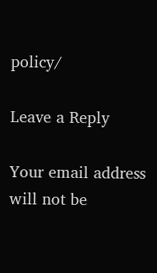policy/

Leave a Reply

Your email address will not be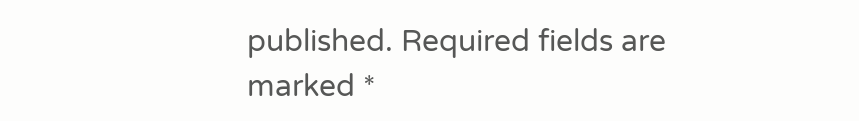published. Required fields are marked *